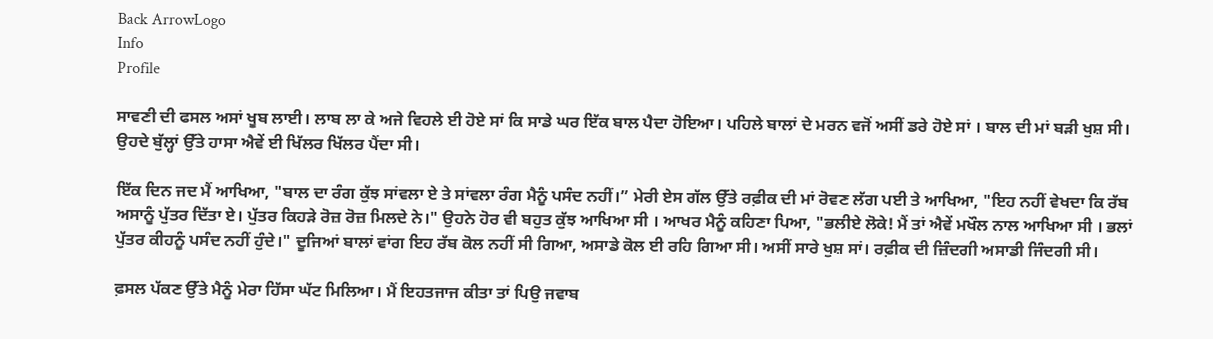Back ArrowLogo
Info
Profile

ਸਾਵਣੀ ਦੀ ਫਸਲ ਅਸਾਂ ਖੂਬ ਲਾਈ। ਲਾਬ ਲਾ ਕੇ ਅਜੇ ਵਿਹਲੇ ਈ ਹੋਏ ਸਾਂ ਕਿ ਸਾਡੇ ਘਰ ਇੱਕ ਬਾਲ ਪੈਦਾ ਹੋਇਆ। ਪਹਿਲੇ ਬਾਲਾਂ ਦੇ ਮਰਨ ਵਜੋਂ ਅਸੀਂ ਡਰੇ ਹੋਏ ਸਾਂ । ਬਾਲ ਦੀ ਮਾਂ ਬੜੀ ਖੁਸ਼ ਸੀ। ਉਹਦੇ ਬੁੱਲ੍ਹਾਂ ਉੱਤੇ ਹਾਸਾ ਐਵੇਂ ਈ ਖਿੱਲਰ ਖਿੱਲਰ ਪੈਂਦਾ ਸੀ।

ਇੱਕ ਦਿਨ ਜਦ ਮੈਂ ਆਖਿਆ, "ਬਾਲ ਦਾ ਰੰਗ ਕੁੱਝ ਸਾਂਵਲਾ ਏ ਤੇ ਸਾਂਵਲਾ ਰੰਗ ਮੈਨੂੰ ਪਸੰਦ ਨਹੀਂ।” ਮੇਰੀ ਏਸ ਗੱਲ ਉੱਤੇ ਰਫ਼ੀਕ ਦੀ ਮਾਂ ਰੋਵਣ ਲੱਗ ਪਈ ਤੇ ਆਖਿਆ, "ਇਹ ਨਹੀਂ ਵੇਖਦਾ ਕਿ ਰੱਬ ਅਸਾਨੂੰ ਪੁੱਤਰ ਦਿੱਤਾ ਏ। ਪੁੱਤਰ ਕਿਹੜੇ ਰੋਜ਼ ਰੋਜ਼ ਮਿਲਦੇ ਨੇ।" ਉਹਨੇ ਹੋਰ ਵੀ ਬਹੁਤ ਕੁੱਝ ਆਖਿਆ ਸੀ । ਆਖਰ ਮੈਨੂੰ ਕਹਿਣਾ ਪਿਆ, "ਭਲੀਏ ਲੋਕੇ! ਮੈਂ ਤਾਂ ਐਵੇਂ ਮਖੌਲ ਨਾਲ ਆਖਿਆ ਸੀ । ਭਲਾਂ ਪੁੱਤਰ ਕੀਹਨੂੰ ਪਸੰਦ ਨਹੀਂ ਹੁੰਦੇ।" ਦੂਜਿਆਂ ਬਾਲਾਂ ਵਾਂਗ ਇਹ ਰੱਬ ਕੋਲ ਨਹੀਂ ਸੀ ਗਿਆ, ਅਸਾਡੇ ਕੋਲ ਈ ਰਹਿ ਗਿਆ ਸੀ। ਅਸੀਂ ਸਾਰੇ ਖੁਸ਼ ਸਾਂ। ਰਫ਼ੀਕ ਦੀ ਜ਼ਿੰਦਗੀ ਅਸਾਡੀ ਜਿੰਦਗੀ ਸੀ।

ਫ਼ਸਲ ਪੱਕਣ ਉੱਤੇ ਮੈਨੂੰ ਮੇਰਾ ਹਿੱਸਾ ਘੱਟ ਮਿਲਿਆ। ਮੈਂ ਇਹਤਜਾਜ ਕੀਤਾ ਤਾਂ ਪਿਉ ਜਵਾਬ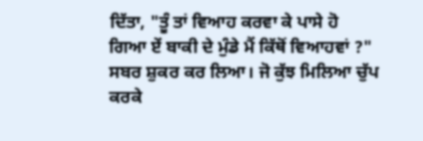ਦਿੱਤਾ, "ਤੂੰ ਤਾਂ ਵਿਆਹ ਕਰਵਾ ਕੇ ਪਾਸੇ ਹੋ ਗਿਆ ਏਂ ਬਾਕੀ ਦੇ ਮੁੰਡੇ ਮੈਂ ਕਿੱਥੋਂ ਵਿਆਹਵਾਂ ?" ਸਬਰ ਸ਼ੁਕਰ ਕਰ ਲਿਆ। ਜੋ ਕੁੱਝ ਮਿਲਿਆ ਚੁੱਪ ਕਰਕੇ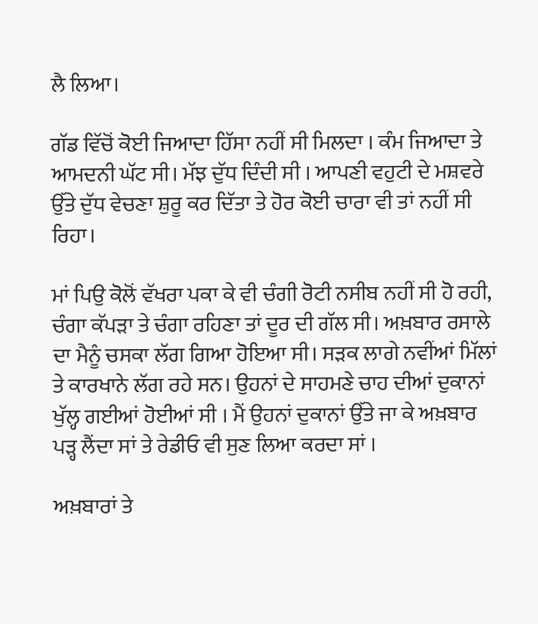ਲੈ ਲਿਆ।

ਗੱਡ ਵਿੱਚੋਂ ਕੋਈ ਜਿਆਦਾ ਹਿੱਸਾ ਨਹੀਂ ਸੀ ਮਿਲਦਾ । ਕੰਮ ਜਿਆਦਾ ਤੇ ਆਮਦਨੀ ਘੱਟ ਸੀ। ਮੱਝ ਦੁੱਧ ਦਿੰਦੀ ਸੀ । ਆਪਣੀ ਵਹੁਟੀ ਦੇ ਮਸ਼ਵਰੇ ਉੱਤੇ ਦੁੱਧ ਵੇਚਣਾ ਸ਼ੁਰੂ ਕਰ ਦਿੱਤਾ ਤੇ ਹੋਰ ਕੋਈ ਚਾਰਾ ਵੀ ਤਾਂ ਨਹੀਂ ਸੀ ਰਿਹਾ।

ਮਾਂ ਪਿਉ ਕੋਲੋਂ ਵੱਖਰਾ ਪਕਾ ਕੇ ਵੀ ਚੰਗੀ ਰੋਟੀ ਨਸੀਬ ਨਹੀਂ ਸੀ ਹੋ ਰਹੀ, ਚੰਗਾ ਕੱਪੜਾ ਤੇ ਚੰਗਾ ਰਹਿਣਾ ਤਾਂ ਦੂਰ ਦੀ ਗੱਲ ਸੀ। ਅਖ਼ਬਾਰ ਰਸਾਲੇ ਦਾ ਮੈਨੂੰ ਚਸਕਾ ਲੱਗ ਗਿਆ ਹੋਇਆ ਸੀ। ਸੜਕ ਲਾਗੇ ਨਵੀਂਆਂ ਮਿੱਲਾਂ ਤੇ ਕਾਰਖਾਨੇ ਲੱਗ ਰਹੇ ਸਨ। ਉਹਨਾਂ ਦੇ ਸਾਹਮਣੇ ਚਾਹ ਦੀਆਂ ਦੁਕਾਨਾਂ ਖੁੱਲ੍ਹ ਗਈਆਂ ਹੋਈਆਂ ਸੀ । ਮੈਂ ਉਹਨਾਂ ਦੁਕਾਨਾਂ ਉੱਤੇ ਜਾ ਕੇ ਅਖ਼ਬਾਰ ਪੜ੍ਹ ਲੈਂਦਾ ਸਾਂ ਤੇ ਰੇਡੀਓ ਵੀ ਸੁਣ ਲਿਆ ਕਰਦਾ ਸਾਂ ।

ਅਖ਼ਬਾਰਾਂ ਤੇ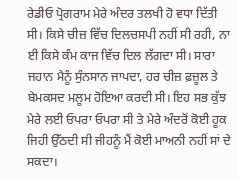ਰੇਡੀਓ ਪ੍ਰੋਗਰਾਮ ਮੇਰੇ ਅੰਦਰ ਤਲਖੀ ਹੋ ਵਧਾ ਦਿੱਤੀ ਸੀ। ਕਿਸੇ ਚੀਜ਼ ਵਿੱਚ ਦਿਲਚਸਪੀ ਨਹੀਂ ਸੀ ਰਹੀ, ਨਾ ਈ ਕਿਸੇ ਕੰਮ ਕਾਜ ਵਿੱਚ ਦਿਲ ਲੱਗਦਾ ਸੀ। ਸਾਰਾ ਜਹਾਨ ਮੈਨੂੰ ਸੁੰਨਸਾਨ ਜਾਪਦਾ, ਹਰ ਚੀਜ਼ ਫ਼ਜ਼ੂਲ ਤੇ ਬੇਮਕਸਦ ਮਲੂਮ ਹੋਇਆ ਕਰਦੀ ਸੀ। ਇਹ ਸਭ ਕੁੱਝ ਮੇਰੇ ਲਈ ਓਪਰਾ ਓਪਰਾ ਸੀ ਤੇ ਮੇਰੇ ਅੰਦਰੋਂ ਕੋਈ ਹੂਕ ਜਿਹੀ ਉੱਠਦੀ ਸੀ ਜੀਹਨੂੰ ਮੈਂ ਕੋਈ ਮਾਅਨੀ ਨਹੀਂ ਸਾਂ ਦੇ ਸਕਦਾ।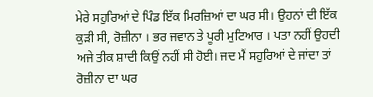ਮੇਰੇ ਸਹੁਰਿਆਂ ਦੇ ਪਿੰਡ ਇੱਕ ਮਿਰਜ਼ਿਆਂ ਦਾ ਘਰ ਸੀ। ਉਹਨਾਂ ਦੀ ਇੱਕ ਕੁੜੀ ਸੀ, ਰੋਜ਼ੀਨਾ । ਭਰ ਜਵਾਨ ਤੇ ਪੂਰੀ ਮੁਟਿਆਰ । ਪਤਾ ਨਹੀਂ ਉਹਦੀ ਅਜੇ ਤੀਕ ਸ਼ਾਦੀ ਕਿਉਂ ਨਹੀਂ ਸੀ ਹੋਈ। ਜਦ ਮੈਂ ਸਹੁਰਿਆਂ ਦੇ ਜਾਂਦਾ ਤਾਂ ਰੋਜ਼ੀਨਾ ਦਾ ਘਰ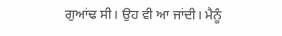ਗੁਆਂਢ ਸੀ। ਉਹ ਵੀ ਆ ਜਾਂਦੀ। ਮੈਨੂੰ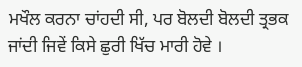ਮਖੌਲ ਕਰਨਾ ਚਾਂਹਦੀ ਸੀ, ਪਰ ਬੋਲਦੀ ਬੋਲਦੀ ਤ੍ਰਭਕ ਜਾਂਦੀ ਜਿਵੇਂ ਕਿਸੇ ਛੁਰੀ ਖਿੱਚ ਮਾਰੀ ਹੋਵੇ ।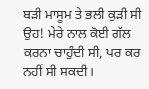ਬੜੀ ਮਾਸੂਮ ਤੇ ਭਲੀ ਕੁੜੀ ਸੀ ਉਹ! ਮੇਰੇ ਨਾਲ ਕੋਈ ਗੱਲ ਕਰਨਾ ਚਾਹੁੰਦੀ ਸੀ, ਪਰ ਕਰ ਨਹੀਂ ਸੀ ਸਕਦੀ।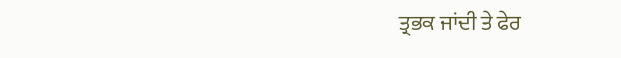ਤ੍ਰਭਕ ਜਾਂਦੀ ਤੇ ਫੇਰ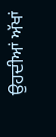ਉਹਦੀਆਂ ਅੱਖਾਂ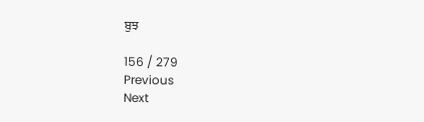ਬੁਝ

156 / 279
Previous
Next